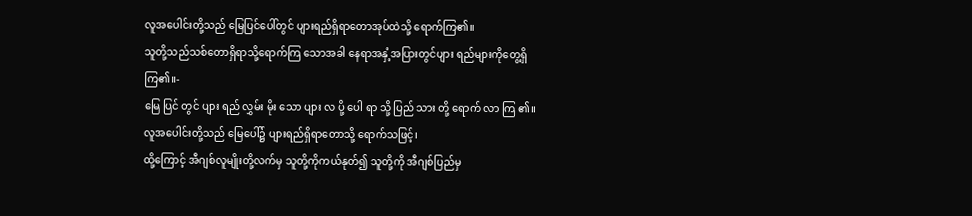လူအပေါင်းတို့သည် မြေပြင်ပေါ်တွင် ပျားရည်ရှိရာတောအုပ်ထဲသို့ ရောက်ကြ၏။
သူတို့သည်သစ်တောရှိရာသို့ရောက်ကြ သောအခါ နေရာအနှံ့အပြားတွင်ပျား ရည်များကိုတွေ့ရှိကြ၏။-
မြေ ပြင် တွင် ပျား ရည် လွှမ်း မိုး သော ပျား လ ပို့ ပေါ ရာ သို့ ပြည် သား တို့ ရောက် လာ ကြ ၏။
လူအပေါင်းတို့သည် မြေပေါ်၌ ပျားရည်ရှိရာတောသို့ ရောက်သဖြင့်၊
ထို့ကြောင့် အီဂျစ်လူမျိုးတို့လက်မှ သူတို့ကိုကယ်နုတ်၍ သူတို့ကို အီဂျစ်ပြည်မှ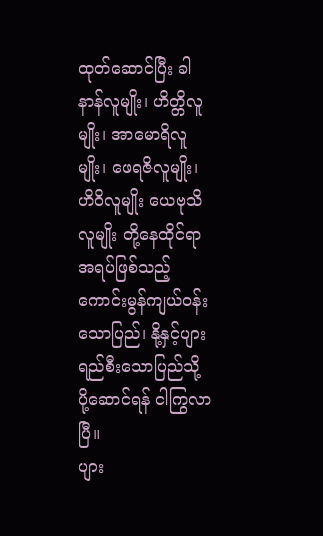ထုတ်ဆောင်ပြီး ခါနာန်လူမျိုး၊ ဟိတ္တိလူမျိုး၊ အာမောရိလူမျိုး၊ ဖေရဇိလူမျိုး၊ ဟိဝိလူမျိုး ယေဗုသိလူမျိုး တို့နေထိုင်ရာအရပ်ဖြစ်သည့် ကောင်းမွန်ကျယ်ဝန်းသောပြည်၊ နို့နှင့်ပျားရည်စီးသောပြည်သို့ ပို့ဆောင်ရန် ငါကြွလာပြီ။
ပျား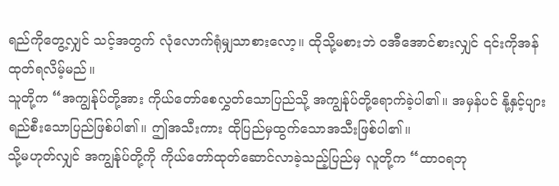ရည်ကိုတွေ့လျှင် သင့်အတွက် လုံလောက်ရုံမျှသာစားလော့။ ထိုသို့မစားဘဲ ဝအီအောင်စားလျှင် ၎င်းကိုအန်ထုတ်ရလိမ့်မည်။
သူတို့က “အကျွန်ုပ်တို့အား ကိုယ်တော်စေလွှတ်သောပြည်သို့ အကျွန်ုပ်တို့ရောက်ခဲ့ပါ၏။ အမှန်ပင် နို့နှင့်ပျားရည်စီးသောပြည်ဖြစ်ပါ၏။ ဤအသီးကား ထိုပြည်မှထွက်သောအသီးဖြစ်ပါ၏။
သို့မဟုတ်လျှင် အကျွန်ုပ်တို့ကို ကိုယ်တော်ထုတ်ဆောင်လာခဲ့သည့်ပြည်မှ လူတို့က “ထာဝရဘု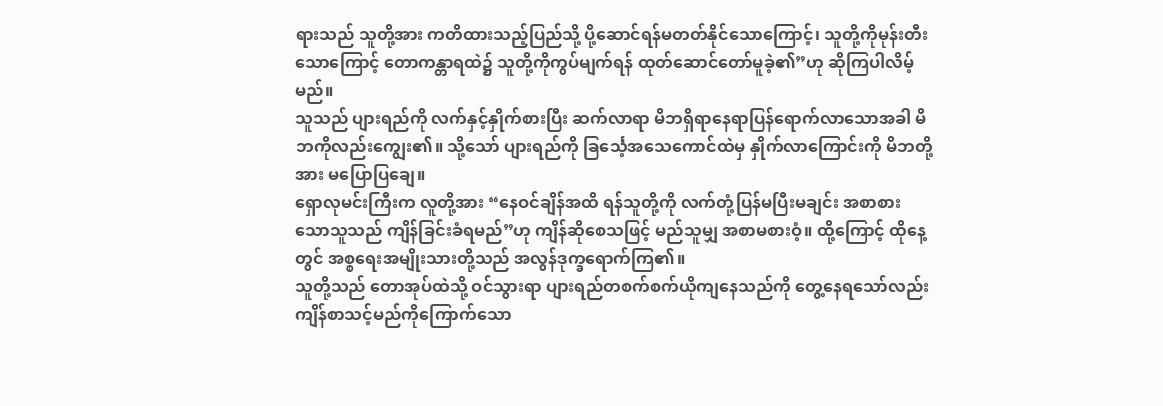ရားသည် သူတို့အား ကတိထားသည့်ပြည်သို့ ပို့ဆောင်ရန်မတတ်နိုင်သောကြောင့်၊ သူတို့ကိုမုန်းတီးသောကြောင့် တောကန္တာရထဲ၌ သူတို့ကိုကွပ်မျက်ရန် ထုတ်ဆောင်တော်မူခဲ့၏”ဟု ဆိုကြပါလိမ့်မည်။
သူသည် ပျားရည်ကို လက်နှင့်နှိုက်စားပြီး ဆက်လာရာ မိဘရှိရာနေရာပြန်ရောက်လာသောအခါ မိဘကိုလည်းကျွေး၏။ သို့သော် ပျားရည်ကို ခြင်္သေ့အသေကောင်ထဲမှ နှိုက်လာကြောင်းကို မိဘတို့အား မပြောပြချေ။
ရှောလုမင်းကြီးက လူတို့အား “နေဝင်ချိန်အထိ ရန်သူတို့ကို လက်တုံ့ပြန်မပြီးမချင်း အစာစားသောသူသည် ကျိန်ခြင်းခံရမည်”ဟု ကျိန်ဆိုစေသဖြင့် မည်သူမျှ အစာမစားဝံ့။ ထို့ကြောင့် ထိုနေ့တွင် အစ္စရေးအမျိုးသားတို့သည် အလွန်ဒုက္ခရောက်ကြ၏။
သူတို့သည် တောအုပ်ထဲသို့ ဝင်သွားရာ ပျားရည်တစက်စက်ယိုကျနေသည်ကို တွေ့နေရသော်လည်း ကျိန်စာသင့်မည်ကိုကြောက်သော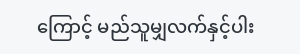ကြောင့် မည်သူမျှလက်နှင့်ပါး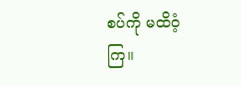စပ်ကို မထိဝံ့ကြ။